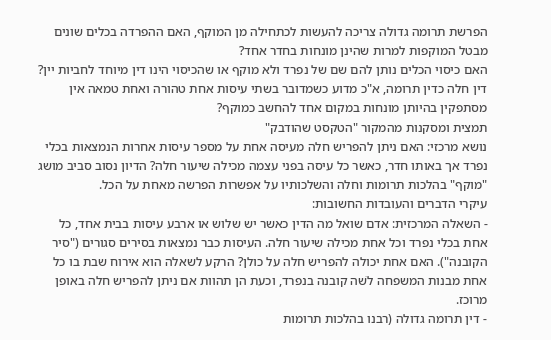הפרשת תרומה גדולה צריכה להעשות לכתחילה מן המוקף, האם ההפרדה בכלים שונים מבטל המוקפות למרות שהינן מונחות בחדר אחד?
האם כיסוי הכלים נותן להם שם של נפרד ולא מוקף או שהכיסוי הינו דין מיוחד לחביות יין?
דין חלה כדין תרומה, א"כ מדוע כשמדובר בשתי עיסות אחת טהורה ואחת טמאה אין מסתפקין בהיותן מונחות במקום אחד להחשב כמוקף?
תמצית ומסקנות מהמקור "הטקסט שהודבק"
נושא מרכזי: האם ניתן להפריש חלה מעיסה אחת על מספר עיסות אחרות הנמצאות בכלי נפרד אך באותו חדר, כאשר כל עיסה בפני עצמה מכילה שיעור חלה? הדיון נסוב סביב מושג "מוקף" בהלכות תרומות וחלה והשלכותיו על אפשרות הפרשה מאחת על הכל.
עיקרי הדברים והעובדות החשובות:
- השאלה המרכזית: אדם שואל מה הדין כאשר יש שלוש או ארבע עיסות בבית אחד, כל אחת בכלי נפרד וכל אחת מכילה שיעור חלה. העיסות כבר נמצאות בסירים סגורים ("סיר הקובנה"). האם אחת יכולה להפריש חלה על כולן? הרקע לשאלה הוא אירוח שבת בו כל אחת מבנות המשפחה לשׁה קובנה בנפרד, וכעת הן תהוות אם ניתן להפריש חלה באופן מרוכז.
- דין תרומה גדולה (רבנו בהלכות תרומות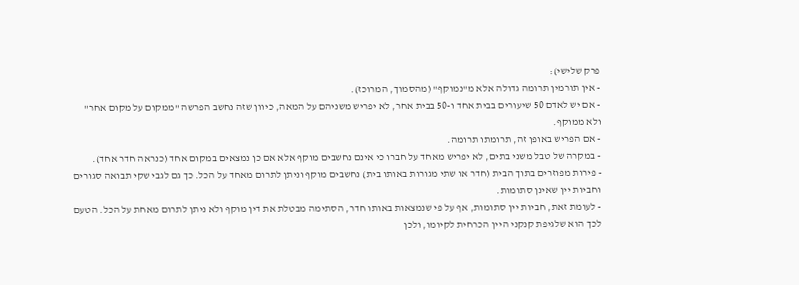פרק שלישי):
- אין תורמין תרומה גדולה אלא מ"נמוקף" (מהסמוך, המרוכז).
- אם יש לאדם 50 שיעורים בבית אחד ו-50 בבית אחר, לא יפריש משניהם על המאה, כיוון שזה נחשב הפרשה "ממקום על מקום אחר" ולא ממוקף.
- אם הפריש באופן זה, תרומתו תרומה.
- במקרה של טבל משני בתים, לא יפריש מאחד על חברו כי אינם נחשבים מוקף אלא אם כן נמצאים במקום אחד (כנראה חדר אחד).
- פירות מפוזרים בתוך הבית (חדר או שתי מגורות באותו בית) נחשבים מוקף וניתן לתרום מאחד על הכל. כך גם לגבי שקי תבואה סגורים וחביות יין שאינן סתומות.
- לעומת זאת, חביות יין סתומות, אף על פי שנמצאות באותו חדר, הסתימה מבטלת את דין מוקף ולא ניתן לתרום מאחת על הכל. הטעם לכך הוא שלגיפת קנקני היין הכרחית לקיומו, ולכן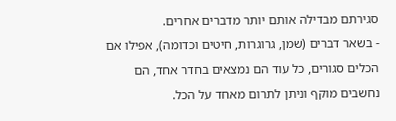סגירתם מבדילה אותם יותר מדברים אחרים.
- בשאר דברים (שמן, גרוגרות, חיטים וכדומה), אפילו אם הכלים סגורים, כל עוד הם נמצאים בחדר אחד, הם נחשבים מוקף וניתן לתרום מאחד על הכל.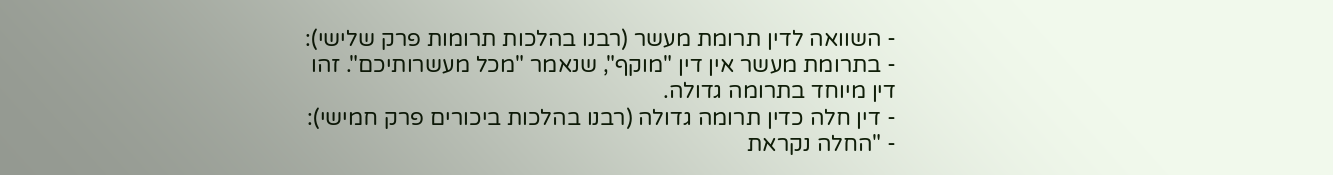- השוואה לדין תרומת מעשר (רבנו בהלכות תרומות פרק שלישי):
- בתרומת מעשר אין דין "מוקף", שנאמר "מכל מעשרותיכם". זהו דין מיוחד בתרומה גדולה.
- דין חלה כדין תרומה גדולה (רבנו בהלכות ביכורים פרק חמישי):
- "החלה נקראת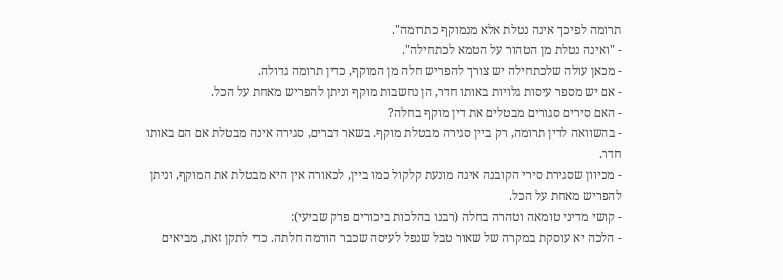תרומה לפיכך אינה נטלת אלא מנמוקף כתרומה".
- "ואינה נטלת מן הטהור על הטמא לכתחילה".
- מכאן עולה שלכתחילה יש צורך להפריש חלה מן המוקף, כדין תרומה גדולה.
- אם יש מספר עיסות גלויות באותו חדר, הן נחשבות מוקף וניתן להפריש מאחת על הכל.
- האם סירים סגורים מבטלים את דין מוקף בחלה?
- בהשוואה לדין תרומה, רק ביין סגירה מבטלת מוקף. בשאר דברים, סגירה אינה מבטלת אם הם באותו חדר.
- מכיוון שסגירת סירי הקובנה אינה מונעת קלקול כמו ביין, לכאורה אין היא מבטלת את המוקף, וניתן להפריש מאחת על הכל.
- קושי מדיני טומאה וטהרה בחלה (רבנו בהלכות ביכורים פרק שביעי):
- הלכה יא עוסקת במקרה של שאור טבל שנפל לעיסה שכבר הורמה חלתה. כדי לתקן זאת, מביאים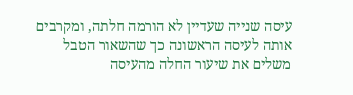עיסה שנייה שעדיין לא הורמה חלתה, ומקרבים אותה לעיסה הראשונה כך שהשאור הטבל משלים את שיעור החלה מהעיסה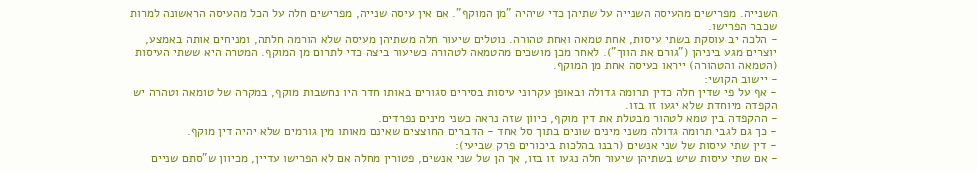השנייה. מפרישים מהעיסה השנייה על שתיהן כדי שיהיה "מן המוקף". אם אין עיסה שנייה, מפרישים חלה על הכל מהעיסה הראשונה למרות שכבר הפרישו.
- הלכה יב עוסקת בשתי עיסות, אחת טמאה ואחת טהורה. נוטלים שיעור חלה משתיהן מעיסה שלא הורמה חלתה, ומניחים אותה באמצע, יוצרים מגע ביניהן ("גורם את הווך"). לאחר מכן מושכים מהטמאה לטהורה כשיעור ביצה כדי לתרום מן המוקף. המטרה היא ששתי העיסות (הטמאה והטהורה) ייראו כעיסה אחת מן המוקף.
- יישוב הקושי:
- אף על פי שדין חלה כדין תרומה גדולה ובאופן עקרוני עיסות בסירים סגורים באותו חדר היו נחשבות מוקף, במקרה של טומאה וטהרה יש הקפדה מיוחדת שלא יגעו זו בזו.
- ההקפדה בין טמא לטהור מבטלת את דין מוקף, כיוון שזה נראה כשני מינים נפרדים.
- כך גם לגבי תרומה גדולה משני מינים שונים בתוך סל אחד - הדברים החוצצים שאינם מאותו מין גורמים שלא יהיה דין מוקף.
- דין שתי עיסות של שני אנשים (רבנו בהלכות ביכורים פרק שביעי):
- אם שתי עיסות שיש בשתיהן שיעור חלה נגעו זו בזו, אך הן של שני אנשים, פטורין מחלה אם לא הפרישו עדיין, מכיוון ש"סתם שניים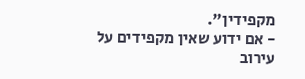מקפידין".
- אם ידוע שאין מקפידים על עירוב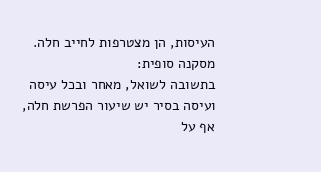העיסות, הן מצטרפות לחייב חלה.
מסקנה סופית:
בתשובה לשואל, מאחר ובכל עיסה ועיסה בסיר יש שיעור הפרשת חלה, אף על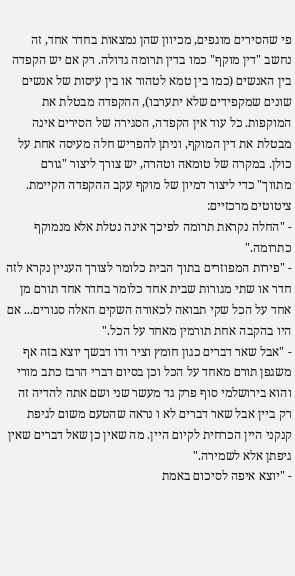פי שהסירים מוגפים, מכיוון שהן נמצאות בחדר אחד, זה נחשב "דין מוקף" כמו בדין תרומה גדולה. רק אם יש הקפדה בין האנשים (כמו בין טמא לטהור או בין עיסות של אנשים שונים שמקפידים שלא יתערבו), ההקפדה מבטלת את המוקפות. כל עוד אין הקפדה, הסגירה של הסירים אינה מבטלת את דין המוקף, וניתן להפריש חלה מעיסה אחת על כולן. במקרה של טומאה וטהרה, יש צורך ליצור "גורם מתווך" כדי ליצור דמיון של מוקף עקב ההקפדה הקיימת.
ציטוטים מרכזיים:
- "החלה נקראת תרומה לפיכך אינה נטלת אלא מנמוקף כתרומה."
- "פירות המפוזרים בתוך הבית כלומר לצורך העניין נקרא לזה חדר או שתי מגורות שבית אחד כלומר בחדר אחד תורם מן אחד על הכל שקי תבואה לכאורה השקים האלה סגורים... אם היו בהקבה אחת תורמין מאחד על הכל."
- "אבל שאר דברים כגון חומץ וציר ודו דבשך יוצא בזה אף משגפן תורם מאחד על הכל וכן בסיום דברי הרבז כתב מורי והוא בירושלמי סוף פרק גד מעשר שני ושם אתה להדיה זה רק ביין אבל שאר דברים לא ו נראה שהטעם משום לגיפת קנקני היין הכרחית לקיום היין. מה שאין כן שאל דברים שאין גיפתן אלא לשמירה."
- "יוצא איפה לסיכום באמת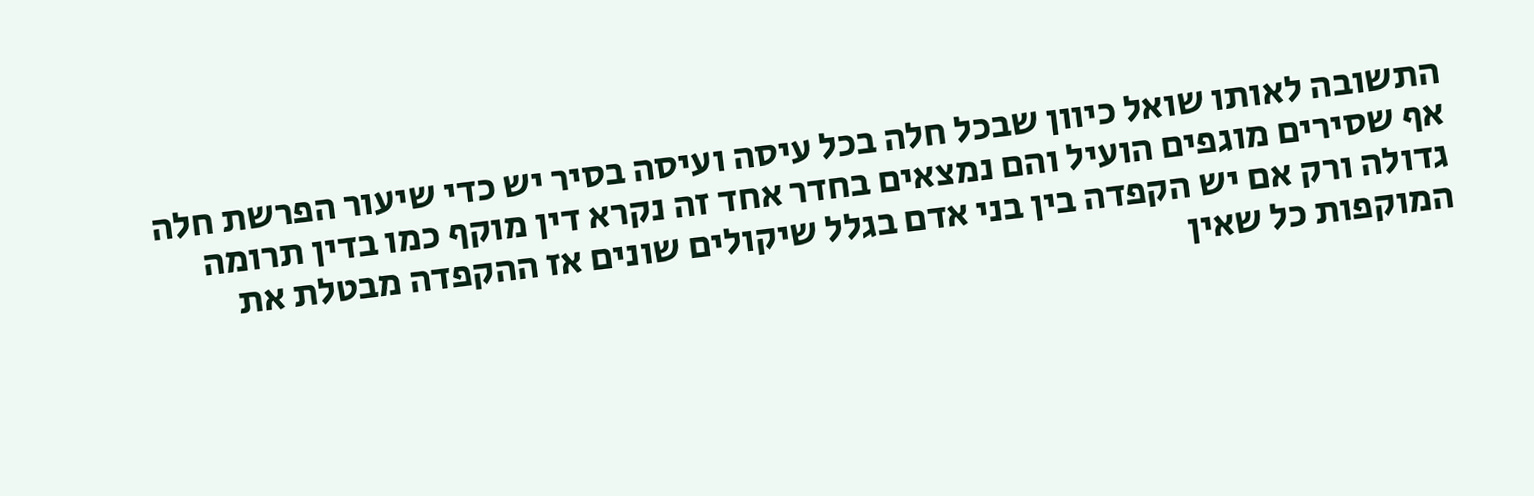התשובה לאותו שואל כיוון שבכל חלה בכל עיסה ועיסה בסיר יש כדי שיעור הפרשת חלה אף שסירים מוגפים הועיל והם נמצאים בחדר אחד זה נקרא דין מוקף כמו בדין תרומה גדולה ורק אם יש הקפדה בין בני אדם בגלל שיקולים שונים אז ההקפדה מבטלת את המוקפות כל שאין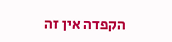הקפדה אין זה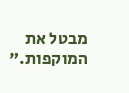מבטל את המוקפות."